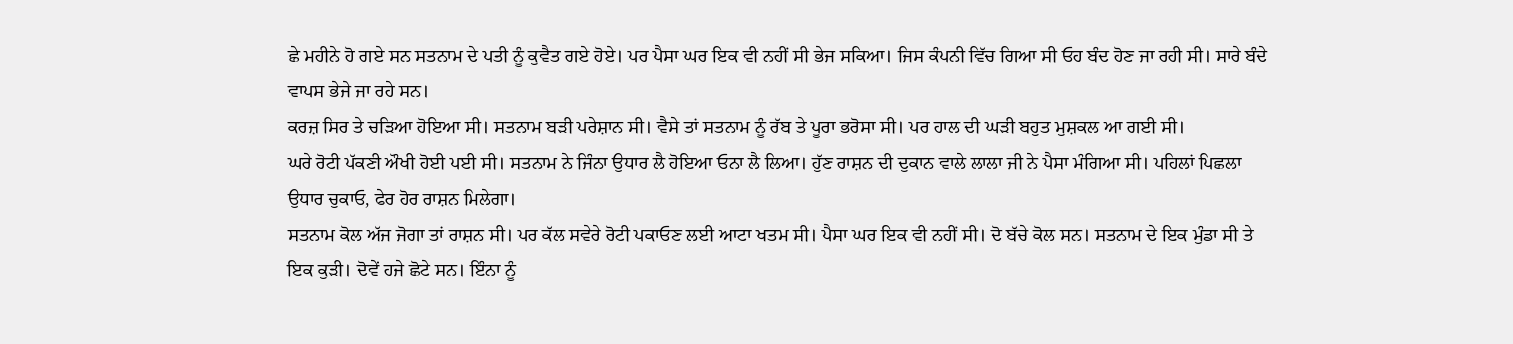ਛੇ ਮਹੀਨੇ ਹੋ ਗਏ ਸਨ ਸਤਨਾਮ ਦੇ ਪਤੀ ਨੂੰ ਕੁਵੈਤ ਗਏ ਹੋਏ। ਪਰ ਪੈਸਾ ਘਰ ਇਕ ਵੀ ਨਹੀਂ ਸੀ ਭੇਜ ਸਕਿਆ। ਜਿਸ ਕੰਪਨੀ ਵਿੱਚ ਗਿਆ ਸੀ ਓਹ ਬੰਦ ਹੋਣ ਜਾ ਰਹੀ ਸੀ। ਸਾਰੇ ਬੰਦੇ ਵਾਪਸ ਭੇਜੇ ਜਾ ਰਹੇ ਸਨ।
ਕਰਜ਼ ਸਿਰ ਤੇ ਚੜਿਆ ਹੋਇਆ ਸੀ। ਸਤਨਾਮ ਬੜੀ ਪਰੇਸ਼ਾਨ ਸੀ। ਵੈਸੇ ਤਾਂ ਸਤਨਾਮ ਨੂੰ ਰੱਬ ਤੇ ਪੂਰਾ ਭਰੋਸਾ ਸੀ। ਪਰ ਹਾਲ ਦੀ ਘੜੀ ਬਹੁਤ ਮੁਸ਼ਕਲ ਆ ਗਈ ਸੀ।
ਘਰੇ ਰੋਟੀ ਪੱਕਣੀ ਔਖੀ ਹੋਈ ਪਈ ਸੀ। ਸਤਨਾਮ ਨੇ ਜਿੰਨਾ ਉਧਾਰ ਲੈ ਹੋਇਆ ਓਨਾ ਲੈ ਲਿਆ। ਹੁੱਣ ਰਾਸ਼ਨ ਦੀ ਦੁਕਾਨ ਵਾਲੇ ਲਾਲਾ ਜੀ ਨੇ ਪੈਸਾ ਮੰਗਿਆ ਸੀ। ਪਹਿਲਾਂ ਪਿਛਲਾ ਉਧਾਰ ਚੁਕਾਓ, ਫੇਰ ਹੋਰ ਰਾਸ਼ਨ ਮਿਲੇਗਾ।
ਸਤਨਾਮ ਕੋਲ ਅੱਜ ਜੋਗਾ ਤਾਂ ਰਾਸ਼ਨ ਸੀ। ਪਰ ਕੱਲ ਸਵੇਰੇ ਰੋਟੀ ਪਕਾਓਣ ਲਈ ਆਟਾ ਖਤਮ ਸੀ। ਪੈਸਾ ਘਰ ਇਕ ਵੀ ਨਹੀਂ ਸੀ। ਦੋ ਬੱਚੇ ਕੋਲ ਸਨ। ਸਤਨਾਮ ਦੇ ਇਕ ਮੁੰਡਾ ਸੀ ਤੇ ਇਕ ਕੁੜੀ। ਦੋਵੇਂ ਹਜੇ ਛੋਟੇ ਸਨ। ਇੰਨਾ ਨੂੰ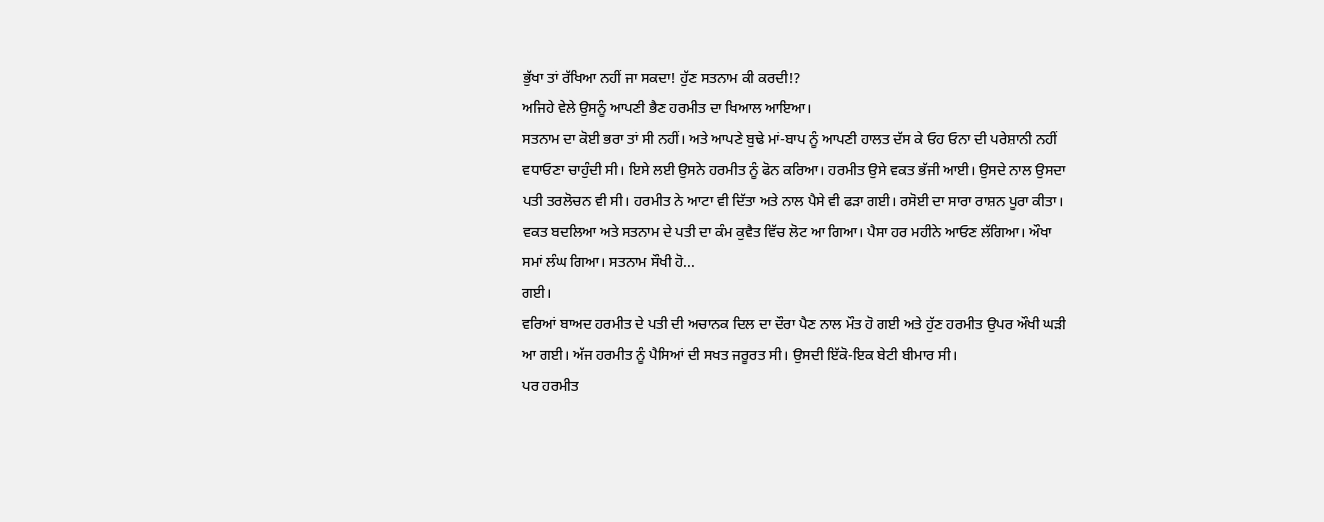ਭੁੱਖਾ ਤਾਂ ਰੱਖਿਆ ਨਹੀਂ ਜਾ ਸਕਦਾ! ਹੁੱਣ ਸਤਨਾਮ ਕੀ ਕਰਦੀ!?
ਅਜਿਹੇ ਵੇਲੇ ਉਸਨੂੰ ਆਪਣੀ ਭੈਣ ਹਰਮੀਤ ਦਾ ਖਿਆਲ ਆਇਆ।
ਸਤਨਾਮ ਦਾ ਕੋਈ ਭਰਾ ਤਾਂ ਸੀ ਨਹੀਂ। ਅਤੇ ਆਪਣੇ ਬੁਢੇ ਮਾਂ-ਬਾਪ ਨੂੰ ਆਪਣੀ ਹਾਲਤ ਦੱਸ ਕੇ ਓਹ ਓਨਾ ਦੀ ਪਰੇਸ਼ਾਨੀ ਨਹੀਂ ਵਧਾਓਣਾ ਚਾਹੁੰਦੀ ਸੀ। ਇਸੇ ਲਈ ਉਸਨੇ ਹਰਮੀਤ ਨੂੰ ਫੋਨ ਕਰਿਆ। ਹਰਮੀਤ ਉਸੇ ਵਕਤ ਭੱਜੀ ਆਈ। ਉਸਦੇ ਨਾਲ ਉਸਦਾ ਪਤੀ ਤਰਲੋਚਨ ਵੀ ਸੀ। ਹਰਮੀਤ ਨੇ ਆਟਾ ਵੀ ਦਿੱਤਾ ਅਤੇ ਨਾਲ ਪੈਸੇ ਵੀ ਫੜਾ ਗਈ। ਰਸੋਈ ਦਾ ਸਾਰਾ ਰਾਸ਼ਨ ਪੂਰਾ ਕੀਤਾ।
ਵਕਤ ਬਦਲਿਆ ਅਤੇ ਸਤਨਾਮ ਦੇ ਪਤੀ ਦਾ ਕੰਮ ਕੁਵੈਤ ਵਿੱਚ ਲੋਟ ਆ ਗਿਆ। ਪੈਸਾ ਹਰ ਮਹੀਨੇ ਆਓਣ ਲੱਗਿਆ। ਔਖਾ ਸਮਾਂ ਲੰਘ ਗਿਆ। ਸਤਨਾਮ ਸੌਖੀ ਹੋ...
ਗਈ।
ਵਰਿਆਂ ਬਾਅਦ ਹਰਮੀਤ ਦੇ ਪਤੀ ਦੀ ਅਚਾਨਕ ਦਿਲ ਦਾ ਦੌਰਾ ਪੈਣ ਨਾਲ ਮੌਤ ਹੋ ਗਈ ਅਤੇ ਹੁੱਣ ਹਰਮੀਤ ਉਪਰ ਔਖੀ ਘੜੀ ਆ ਗਈ। ਅੱਜ ਹਰਮੀਤ ਨੂੰ ਪੈਸਿਆਂ ਦੀ ਸਖਤ ਜਰੂਰਤ ਸੀ। ਉਸਦੀ ਇੱਕੋ-ਇਕ ਬੇਟੀ ਬੀਮਾਰ ਸੀ।
ਪਰ ਹਰਮੀਤ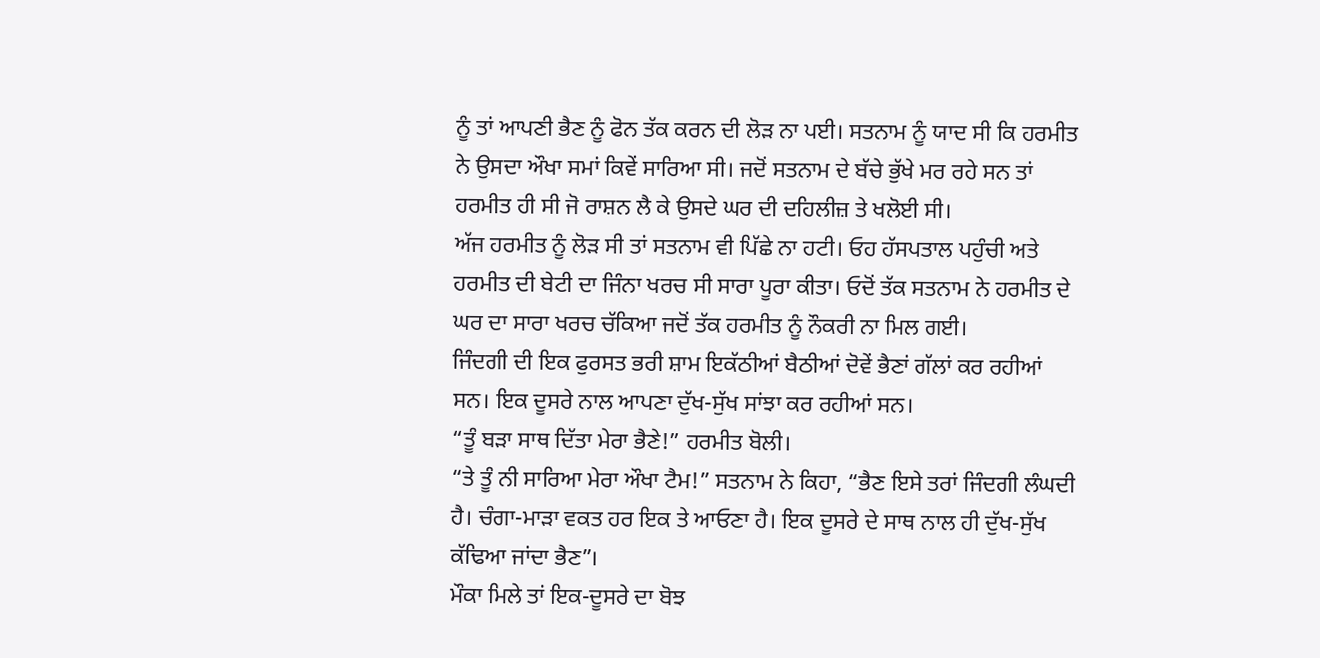ਨੂੰ ਤਾਂ ਆਪਣੀ ਭੈਣ ਨੂੰ ਫੋਨ ਤੱਕ ਕਰਨ ਦੀ ਲੋੜ ਨਾ ਪਈ। ਸਤਨਾਮ ਨੂੰ ਯਾਦ ਸੀ ਕਿ ਹਰਮੀਤ ਨੇ ਉਸਦਾ ਔਖਾ ਸਮਾਂ ਕਿਵੇਂ ਸਾਰਿਆ ਸੀ। ਜਦੋਂ ਸਤਨਾਮ ਦੇ ਬੱਚੇ ਭੁੱਖੇ ਮਰ ਰਹੇ ਸਨ ਤਾਂ ਹਰਮੀਤ ਹੀ ਸੀ ਜੋ ਰਾਸ਼ਨ ਲੈ ਕੇ ਉਸਦੇ ਘਰ ਦੀ ਦਹਿਲੀਜ਼ ਤੇ ਖਲੋਈ ਸੀ।
ਅੱਜ ਹਰਮੀਤ ਨੂੰ ਲੋੜ ਸੀ ਤਾਂ ਸਤਨਾਮ ਵੀ ਪਿੱਛੇ ਨਾ ਹਟੀ। ਓਹ ਹੱਸਪਤਾਲ ਪਹੁੰਚੀ ਅਤੇ ਹਰਮੀਤ ਦੀ ਬੇਟੀ ਦਾ ਜਿੰਨਾ ਖਰਚ ਸੀ ਸਾਰਾ ਪੂਰਾ ਕੀਤਾ। ਓਦੋਂ ਤੱਕ ਸਤਨਾਮ ਨੇ ਹਰਮੀਤ ਦੇ ਘਰ ਦਾ ਸਾਰਾ ਖਰਚ ਚੱਕਿਆ ਜਦੋਂ ਤੱਕ ਹਰਮੀਤ ਨੂੰ ਨੌਕਰੀ ਨਾ ਮਿਲ ਗਈ।
ਜਿੰਦਗੀ ਦੀ ਇਕ ਫੁਰਸਤ ਭਰੀ ਸ਼ਾਮ ਇਕੱਠੀਆਂ ਬੈਠੀਆਂ ਦੋਵੇਂ ਭੈਣਾਂ ਗੱਲਾਂ ਕਰ ਰਹੀਆਂ ਸਨ। ਇਕ ਦੂਸਰੇ ਨਾਲ ਆਪਣਾ ਦੁੱਖ-ਸੁੱਖ ਸਾਂਝਾ ਕਰ ਰਹੀਆਂ ਸਨ।
“ਤੂੰ ਬੜਾ ਸਾਥ ਦਿੱਤਾ ਮੇਰਾ ਭੈਣੇ!” ਹਰਮੀਤ ਬੋਲੀ।
“ਤੇ ਤੂੰ ਨੀ ਸਾਰਿਆ ਮੇਰਾ ਔਖਾ ਟੈਮ!” ਸਤਨਾਮ ਨੇ ਕਿਹਾ, “ਭੈਣ ਇਸੇ ਤਰਾਂ ਜਿੰਦਗੀ ਲੰਘਦੀ ਹੈ। ਚੰਗਾ-ਮਾੜਾ ਵਕਤ ਹਰ ਇਕ ਤੇ ਆਓਣਾ ਹੈ। ਇਕ ਦੂਸਰੇ ਦੇ ਸਾਥ ਨਾਲ ਹੀ ਦੁੱਖ-ਸੁੱਖ ਕੱਢਿਆ ਜਾਂਦਾ ਭੈਣ”।
ਮੌਕਾ ਮਿਲੇ ਤਾਂ ਇਕ-ਦੂਸਰੇ ਦਾ ਬੋਝ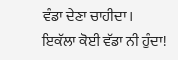ਵੰਡਾ ਦੇਣਾ ਚਾਹੀਦਾ।
ਇਕੱਲਾ ਕੋਈ ਵੱਡਾ ਨੀ ਹੁੰਦਾ!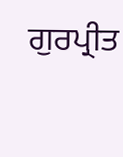ਗੁਰਪ੍ਰੀਤ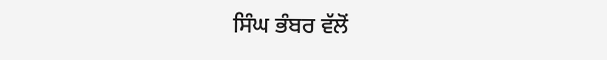ਸਿੰਘ ਭੰਬਰ ਵੱਲੋਂ